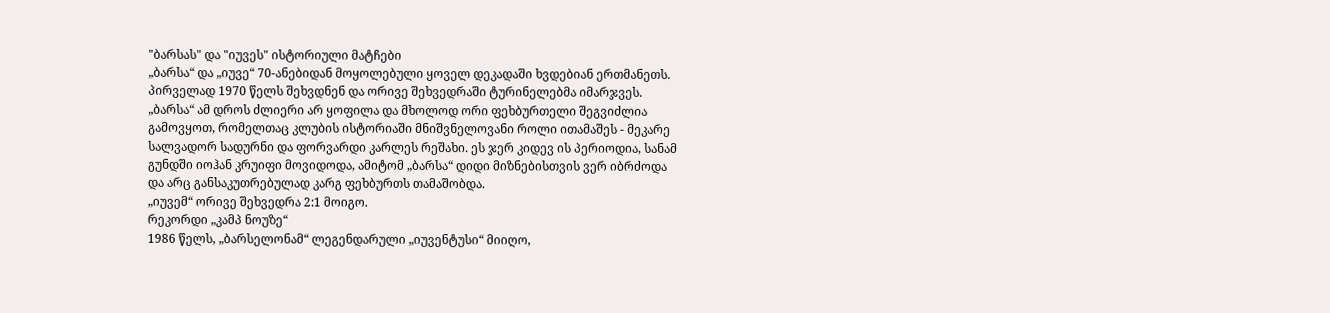"ბარსას" და "იუვეს" ისტორიული მატჩები
„ბარსა“ და „იუვე“ 70-ანებიდან მოყოლებული ყოველ დეკადაში ხვდებიან ერთმანეთს. პირველად 1970 წელს შეხვდნენ და ორივე შეხვედრაში ტურინელებმა იმარჯვეს. „ბარსა“ ამ დროს ძლიერი არ ყოფილა და მხოლოდ ორი ფეხბურთელი შეგვიძლია გამოვყოთ, რომელთაც კლუბის ისტორიაში მნიშვნელოვანი როლი ითამაშეს - მეკარე სალვადორ სადურნი და ფორვარდი კარლეს რეშახი. ეს ჯერ კიდევ ის პერიოდია, სანამ გუნდში იოჰან კრუიფი მოვიდოდა, ამიტომ „ბარსა“ დიდი მიზნებისთვის ვერ იბრძოდა და არც განსაკუთრებულად კარგ ფეხბურთს თამაშობდა.
„იუვემ“ ორივე შეხვედრა 2:1 მოიგო.
რეკორდი „კამპ ნოუზე“
1986 წელს, „ბარსელონამ“ ლეგენდარული „იუვენტუსი“ მიიღო,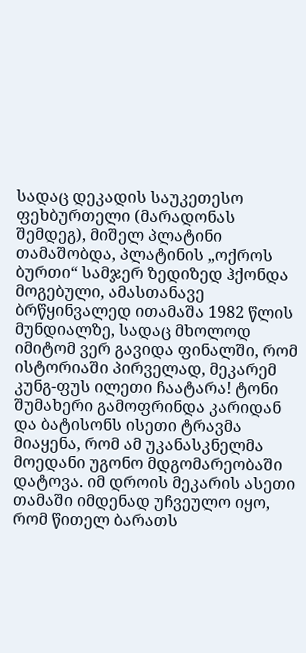სადაც დეკადის საუკეთესო ფეხბურთელი (მარადონას შემდეგ), მიშელ პლატინი თამაშობდა, პლატინის „ოქროს ბურთი“ სამჯერ ზედიზედ ჰქონდა მოგებული, ამასთანავე ბრწყინვალედ ითამაშა 1982 წლის მუნდიალზე, სადაც მხოლოდ იმიტომ ვერ გავიდა ფინალში, რომ ისტორიაში პირველად, მეკარემ კუნგ-ფუს ილეთი ჩაატარა! ტონი შუმახერი გამოფრინდა კარიდან და ბატისონს ისეთი ტრავმა მიაყენა, რომ ამ უკანასკნელმა მოედანი უგონო მდგომარეობაში დატოვა. იმ დროის მეკარის ასეთი თამაში იმდენად უჩვეულო იყო, რომ წითელ ბარათს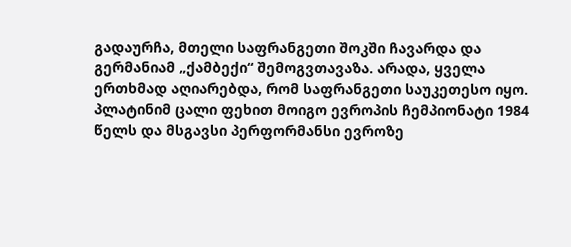გადაურჩა, მთელი საფრანგეთი შოკში ჩავარდა და გერმანიამ „ქამბექი“ შემოგვთავაზა. არადა, ყველა ერთხმად აღიარებდა, რომ საფრანგეთი საუკეთესო იყო.
პლატინიმ ცალი ფეხით მოიგო ევროპის ჩემპიონატი 1984 წელს და მსგავსი პერფორმანსი ევროზე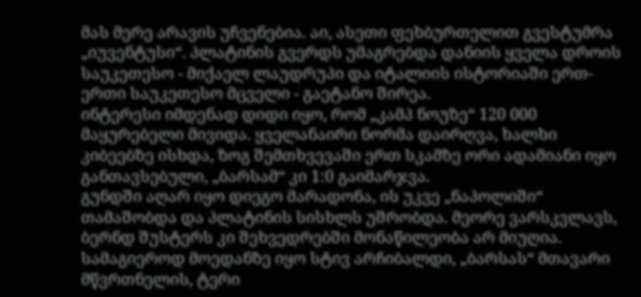მას მერე არავის უჩვენებია. აი, ასეთი ფეხბურთელით გვესტუმრა „იუვენტუსი“. პლატინის გვერდს უმაგრებდა დანიის ყველა დროის საუკეთესო - მიქაელ ლაუდრუპი და იტალიის ისტორიაში ერთ-ერთი საუკეთესო მცველი - გაეტანო შირეა.
ინტერესი იმდენად დიდი იყო, რომ „კამპ ნოუზე“ 120 000 მაყურებელი მივიდა. ყველანაირი ნორმა დაირღვა, ხალხი კიბეებზე ისხდა, ზოგ შემთხვევაში ერთ სკამზე ორი ადამიანი იყო განთავსებული, „ბარსამ“ კი 1:0 გაიმარჯვა.
გუნდში აღარ იყო დიეგო მარადონა, ის უკვე „ნაპოლიში“ თამაშობდა და პლატინის სისხლს უშრობდა. მეორე ვარსკვლავს, ბერნდ შუსტერს კი შეხვედრებში მონაწილეობა არ მიუღია. სამაგიეროდ მოედანზე იყო სტივ არჩიბალდი, „ბარსას“ მთავარი მწვრთნელის, ტერი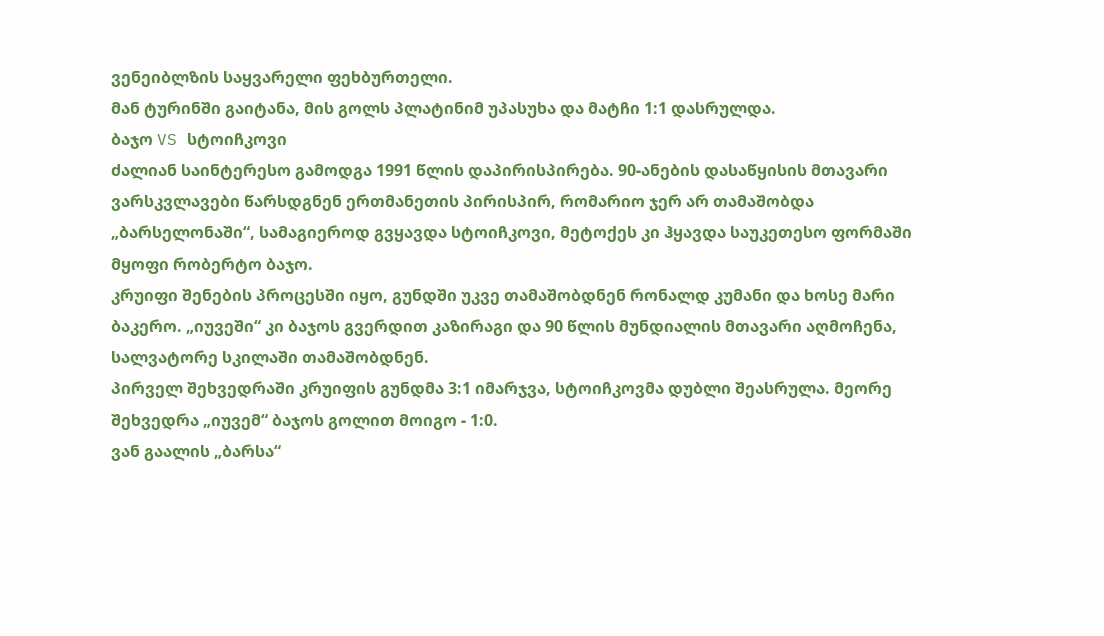ვენეიბლზის საყვარელი ფეხბურთელი.
მან ტურინში გაიტანა, მის გოლს პლატინიმ უპასუხა და მატჩი 1:1 დასრულდა.
ბაჯო VS სტოიჩკოვი
ძალიან საინტერესო გამოდგა 1991 წლის დაპირისპირება. 90-ანების დასაწყისის მთავარი ვარსკვლავები წარსდგნენ ერთმანეთის პირისპირ, რომარიო ჯერ არ თამაშობდა „ბარსელონაში“, სამაგიეროდ გვყავდა სტოიჩკოვი, მეტოქეს კი ჰყავდა საუკეთესო ფორმაში მყოფი რობერტო ბაჯო.
კრუიფი შენების პროცესში იყო, გუნდში უკვე თამაშობდნენ რონალდ კუმანი და ხოსე მარი ბაკერო. „იუვეში“ კი ბაჯოს გვერდით კაზირაგი და 90 წლის მუნდიალის მთავარი აღმოჩენა, სალვატორე სკილაში თამაშობდნენ.
პირველ შეხვედრაში კრუიფის გუნდმა 3:1 იმარჯვა, სტოიჩკოვმა დუბლი შეასრულა. მეორე შეხვედრა „იუვემ“ ბაჯოს გოლით მოიგო - 1:0.
ვან გაალის „ბარსა“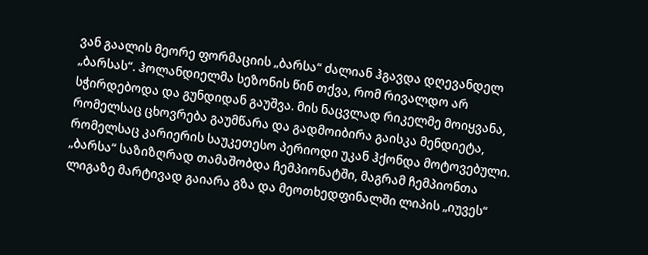ვან გაალის მეორე ფორმაციის „ბარსა“ ძალიან ჰგავდა დღევანდელ „ბარსას“. ჰოლანდიელმა სეზონის წინ თქვა, რომ რივალდო არ სჭირდებოდა და გუნდიდან გაუშვა. მის ნაცვლად რიკელმე მოიყვანა, რომელსაც ცხოვრება გაუმწარა და გადმოიბირა გაისკა მენდიეტა, რომელსაც კარიერის საუკეთესო პერიოდი უკან ჰქონდა მოტოვებული.
„ბარსა“ საზიზღრად თამაშობდა ჩემპიონატში, მაგრამ ჩემპიონთა ლიგაზე მარტივად გაიარა გზა და მეოთხედფინალში ლიპის „იუვეს“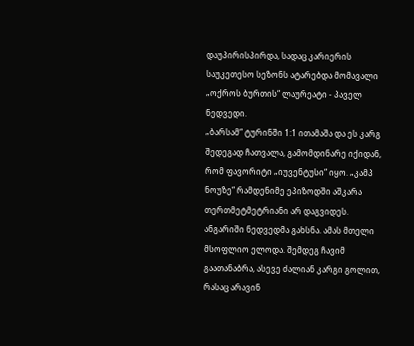დაუპირისპირდა, სადაც კარიერის საუკეთესო სეზონს ატარებდა მომავალი „ოქროს ბურთის“ ლაურეატი - პაველ ნედვედი.
„ბარსამ“ ტურინში 1:1 ითამაშა და ეს კარგ შედეგად ჩათვალა, გამომდინარე იქიდან, რომ ფავორიტი „იუვენტუსი“ იყო. „კამპ ნოუზე“ რამდენიმე ეპიზოდში აშკარა თერთმეტმეტრიანი არ დაგვიდეს.
ანგარიში ნედვედმა გახსნა. ამას მთელი მსოფლიო ელოდა. შემდეგ ჩავიმ გაათანაბრა, ასევე ძალიან კარგი გოლით, რასაც არავინ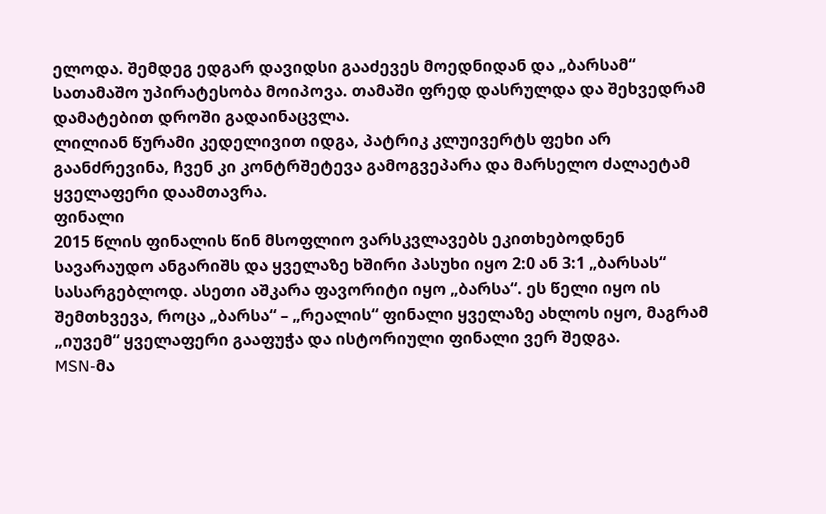ელოდა. შემდეგ ედგარ დავიდსი გააძევეს მოედნიდან და „ბარსამ“ სათამაშო უპირატესობა მოიპოვა. თამაში ფრედ დასრულდა და შეხვედრამ დამატებით დროში გადაინაცვლა.
ლილიან წურამი კედელივით იდგა, პატრიკ კლუივერტს ფეხი არ გაანძრევინა, ჩვენ კი კონტრშეტევა გამოგვეპარა და მარსელო ძალაეტამ ყველაფერი დაამთავრა.
ფინალი
2015 წლის ფინალის წინ მსოფლიო ვარსკვლავებს ეკითხებოდნენ სავარაუდო ანგარიშს და ყველაზე ხშირი პასუხი იყო 2:0 ან 3:1 „ბარსას“ სასარგებლოდ. ასეთი აშკარა ფავორიტი იყო „ბარსა“. ეს წელი იყო ის შემთხვევა, როცა „ბარსა“ – „რეალის“ ფინალი ყველაზე ახლოს იყო, მაგრამ „იუვემ“ ყველაფერი გააფუჭა და ისტორიული ფინალი ვერ შედგა.
MSN-მა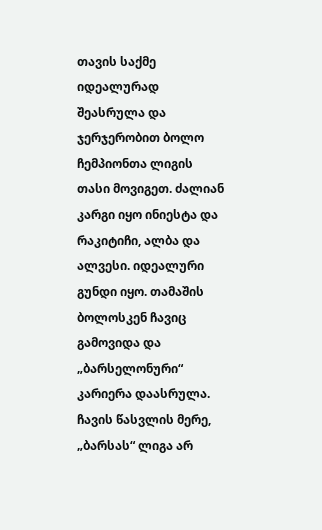თავის საქმე იდეალურად შეასრულა და ჯერჯერობით ბოლო ჩემპიონთა ლიგის თასი მოვიგეთ. ძალიან კარგი იყო ინიესტა და რაკიტიჩი, ალბა და ალვესი. იდეალური გუნდი იყო. თამაშის ბოლოსკენ ჩავიც გამოვიდა და „ბარსელონური“ კარიერა დაასრულა.
ჩავის წასვლის მერე, „ბარსას“ ლიგა არ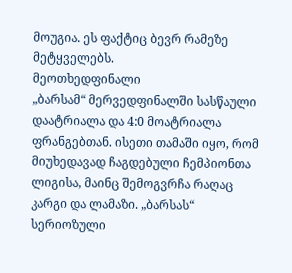მოუგია. ეს ფაქტიც ბევრ რამეზე მეტყველებს.
მეოთხედფინალი
„ბარსამ“ მერვედფინალში სასწაული დაატრიალა და 4:0 მოატრიალა ფრანგებთან. ისეთი თამაში იყო, რომ მიუხედავად ჩაგდებული ჩემპიონთა ლიგისა, მაინც შემოგვრჩა რაღაც კარგი და ლამაზი. „ბარსას“ სერიოზული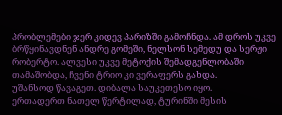პრობლემები ჯერ კიდევ პარიზში გამოჩნდა. ამ დროს უკვე ბრწყინავდნენ ანდრე გომეში, ნელსონ სემედუ და სერჟი რობერტო. ალვესი უკვე მეტოქის შემადგენლობაში თამაშობდა, ჩვენი ტრიო კი ვერაფერს გახდა.
უშანსოდ წავაგეთ. დიბალა საუკეთესო იყო.
ერთადერთ ნათელ წერტილად, ტურინში მესის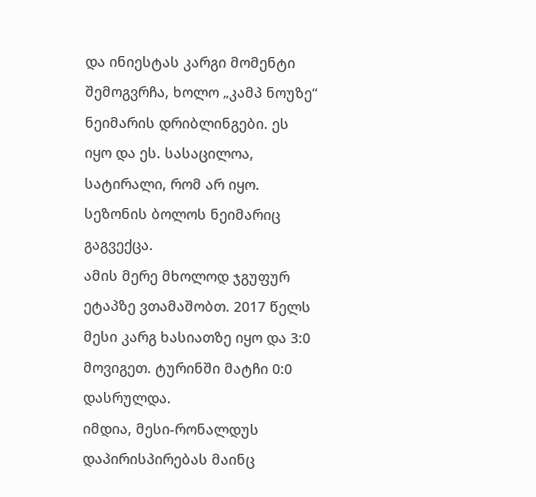და ინიესტას კარგი მომენტი შემოგვრჩა, ხოლო „კამპ ნოუზე“ ნეიმარის დრიბლინგები. ეს იყო და ეს. სასაცილოა, სატირალი, რომ არ იყო. სეზონის ბოლოს ნეიმარიც გაგვექცა.
ამის მერე მხოლოდ ჯგუფურ ეტაპზე ვთამაშობთ. 2017 წელს მესი კარგ ხასიათზე იყო და 3:0 მოვიგეთ. ტურინში მატჩი 0:0 დასრულდა.
იმდია, მესი-რონალდუს დაპირისპირებას მაინც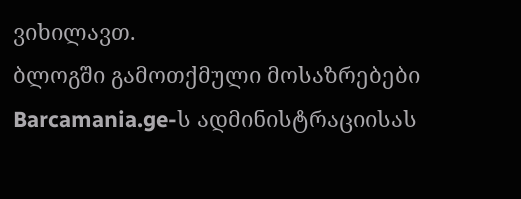ვიხილავთ.
ბლოგში გამოთქმული მოსაზრებები Barcamania.ge-ს ადმინისტრაციისას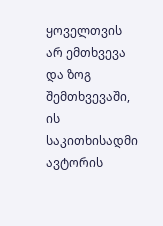ყოველთვის არ ემთხვევა და ზოგ შემთხვევაში, ის საკითხისადმი ავტორის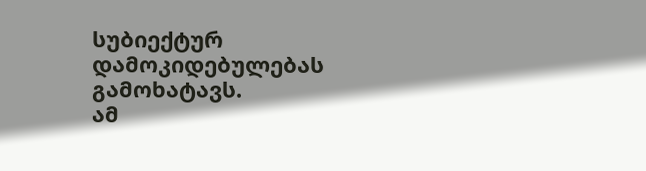სუბიექტურ დამოკიდებულებას გამოხატავს.
ამ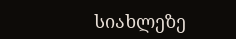სიახლეზე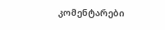კომენტარები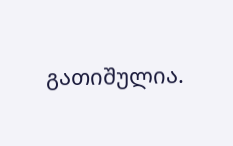გათიშულია.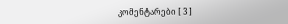კომენტარები [ 3 ]